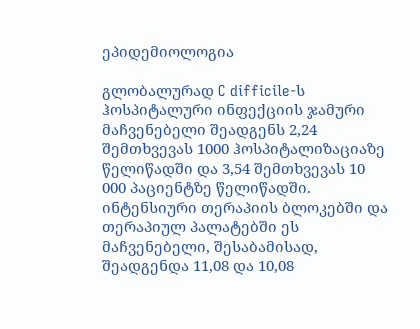ეპიდემიოლოგია

გლობალურად C difficile-ს ჰოსპიტალური ინფექციის ჯამური მაჩვენებელი შეადგენს 2,24 შემთხვევას 1000 ჰოსპიტალიზაციაზე წელიწადში და 3,54 შემთხვევას 10 000 პაციენტზე წელიწადში. ინტენსიური თერაპიის ბლოკებში და თერაპიულ პალატებში ეს მაჩვენებელი, შესაბამისად, შეადგენდა 11,08 და 10,08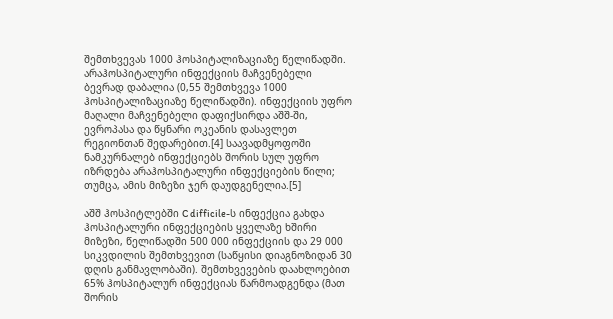შემთხვევას 1000 ჰოსპიტალიზაციაზე წელიწადში. არაჰოსპიტალური ინფექციის მაჩვენებელი ბევრად დაბალია (0,55 შემთხვევა 1000 ჰოსპიტალიზაციაზე წელიწადში). ინფექციის უფრო მაღალი მაჩვენებელი დაფიქსირდა აშშ-ში, ევროპასა და წყნარი ოკეანის დასავლეთ რეგიონთან შედარებით.[4] საავადმყოფოში ნამკურნალებ ინფექციებს შორის სულ უფრო იზრდება არაჰოსპიტალური ინფექციების წილი; თუმცა, ამის მიზეზი ჯერ დაუდგენელია.[5]

აშშ ჰოსპიტლებში C difficile-ს ინფექცია გახდა ჰოსპიტალური ინფექციების ყველაზე ხშირი მიზეზი, წელიწადში 500 000 ინფექციის და 29 000 სიკვდილის შემთხვევით (საწყისი დიაგნოზიდან 30 დღის განმავლობაში). შემთხვევების დაახლოებით 65% ჰოსპიტალურ ინფექციას წარმოადგენდა (მათ შორის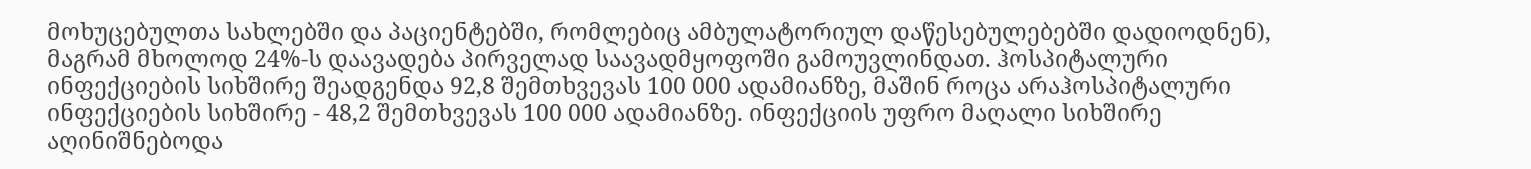მოხუცებულთა სახლებში და პაციენტებში, რომლებიც ამბულატორიულ დაწესებულებებში დადიოდნენ), მაგრამ მხოლოდ 24%-ს დაავადება პირველად საავადმყოფოში გამოუვლინდათ. ჰოსპიტალური ინფექციების სიხშირე შეადგენდა 92,8 შემთხვევას 100 000 ადამიანზე, მაშინ როცა არაჰოსპიტალური ინფექციების სიხშირე - 48,2 შემთხვევას 100 000 ადამიანზე. ინფექციის უფრო მაღალი სიხშირე აღინიშნებოდა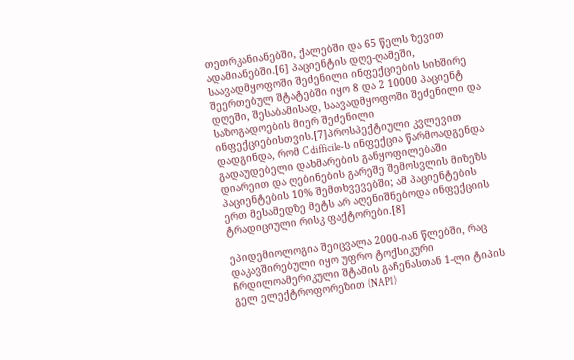თეთრკანიანებში, ქალებში და 65 წელს ზევით ადამიანებში.[6] პაციენტის დღე-ღამეში, საავადმყოფოში შეძენილი ინფექციების სიხშირე შეერთებულ შტატებში იყო 8 და 2 10000 პაციენტ დღეში, შესაბამისად, საავადმყოფოში შეძენილი და საზოგადოების მიერ შეძენილი ინფექციებისთვის.[7]პროსპექტიული კვლევით დადგინდა, რომ C difficile-ს ინფექცია წარმოადგენდა გადაუდებელი დახმარების განყოფილებაში დიარეით და ღებინების გარეშე შემოსვლის მიზეზს პაციენტების 10% შემთხვევებში; ამ პაციენტების ერთ მესამედზე მეტს არ აღენიშნებოდა ინფექციის ტრადიციული რისკ ფაქტორები.[8]

ეპიდემიოლოგია შეიცვალა 2000-იან წლებში, რაც დაკავშირებული იყო უფრო ტოქსიკური ჩრდილოამერიკული შტამის გაჩენასთან 1-ლი ტიპის გელ ელექტროფორეზით (NAP1)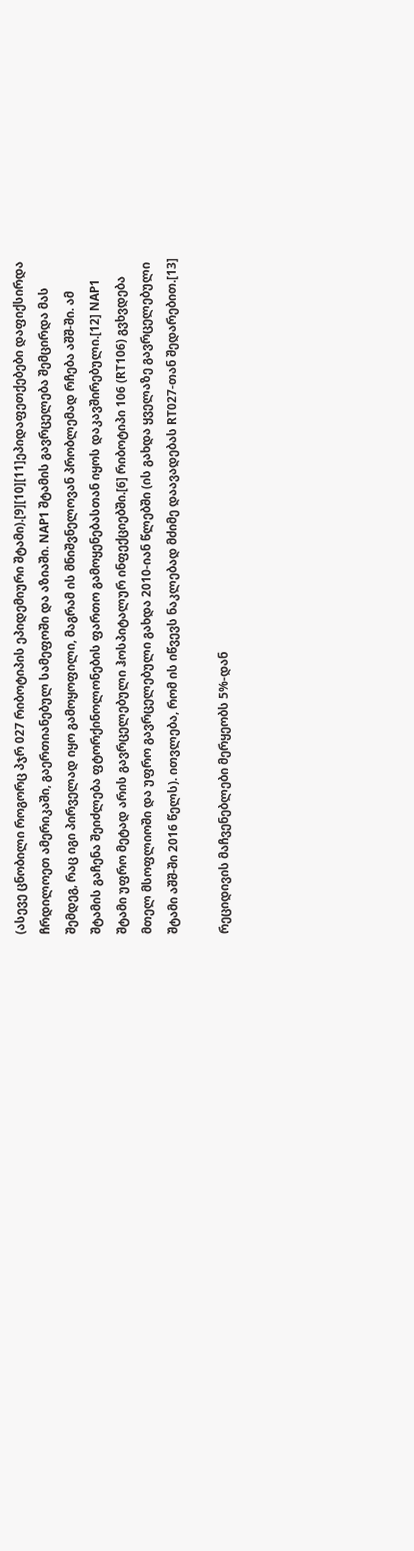(ასევე ცნობილი როგორც პჯრ 027 რიბოტიპის ეპიდემიური შტამი).[9][10][11]ეპიდაფეთქებები დაფიქსირდა ჩრდილოეთ ამერიკაში, გაერთიანებულ სამეფოში და აზიაში. NAP1 შტამის გავრცელება შემცირდა მას შემდეგ, რაც იგი პირველად იყო გამოყოფილი, მაგრამ ის მნიშვნელოვან პრობლემად რჩება აშშ-ში. ამ შტამის გაჩენა შეიძლება ფტორქინოლონების ფართო გამოყენებასთან იყოს დაკავშირებული.[12] NAP1 შტამი უფრო მეტად არის გავრცელებული ჰოსპიტალურ ინფექციებში.[6] რიბოტიპი 106 (RT106) გვხვდება მთელ მსოფლიოში და უფრო გავრცელებული გახდა 2010-იან წლებში (ის გახდა ყველაზე გავრცელებული შტამი აშშ-ში 2016 წელს). ითვლება, რომ ის იწვევს ნაკლებად მძიმე დაავადებას RT027-თან შედარებით.[13]

რეციდივის მაჩვენებლები მერყეობს 5%-დან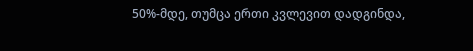50%-მდე, თუმცა ერთი კვლევით დადგინდა,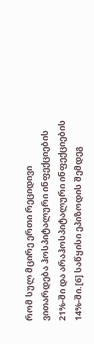რომ სულ მცირე ერთი რეციდივი ვითარდება ჰოსპიტალური ინფექციების 21%-ში და არაჰოსპიტალური ინფექციების 14%-ში.[6] საწყისი ეპიზოდის შემდეგ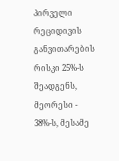პირველი რეციდივის განვითარების რისკი 25%-ს შეადგენს, მეორესი - 38%-ს, მესამე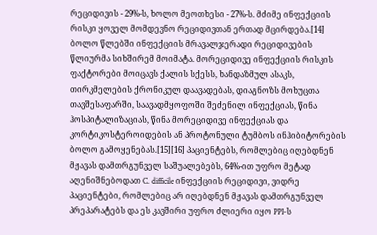რეციდივის - 29%-ს, ხოლო მეოთხესი - 27%-ს. მძიმე ინფექციის რისკი ყოველ მომდევნო რეციდივთან ერთად მცირდება.[14] ბოლო წლებში ინფექციის მრავალჯერადი რეციდივების წლიურმა სიხშირემ მოიმატა. მორეციდივე ინფექციის რისკის ფაქტორები მოიცავს ქალის სქესს, ხანდაზმულ ასაკს, თირკმელების ქრონიკულ დაავადებას, დიაგნოზს მოხუცთა თავშესაფარში, საავადმყოფოში შეძენილ ინფექციას, წინა ჰოსპიტალიზაციას, წინა მორეციდივე ინფექციას და კორტიკოსტეროიდების ან პროტონული ტუმბოს ინჰიბიტორების ბოლო გამოყენებას.[15][16] პაციენტებს, რომლებიც იღებდნენ მჟავას დამთრგუნველ საშუალებებს, 64%-ით უფრო მეტად აღენიშნებოდათ C. difficile ინფექციის რეციდივი, ვიდრე პაციენტები, რომლებიც არ იღებდნენ მჟავას დამთრგუნველ პრეპარატებს და ეს კავშირი უფრო ძლიერი იყო PPI-ს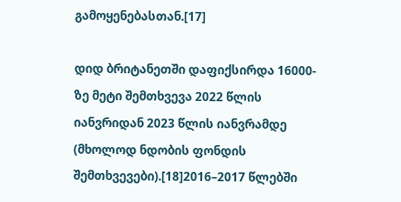გამოყენებასთან.[17]

დიდ ბრიტანეთში დაფიქსირდა 16000-ზე მეტი შემთხვევა 2022 წლის იანვრიდან 2023 წლის იანვრამდე (მხოლოდ ნდობის ფონდის შემთხვევები).[18]2016–2017 წლებში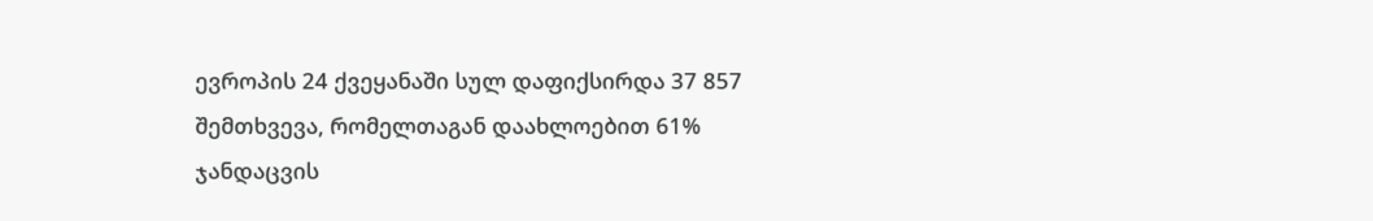ევროპის 24 ქვეყანაში სულ დაფიქსირდა 37 857 შემთხვევა, რომელთაგან დაახლოებით 61% ჯანდაცვის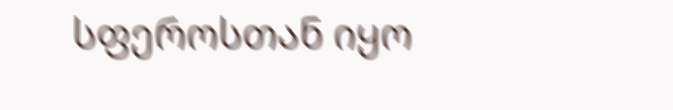სფეროსთან იყო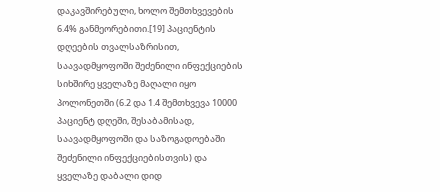დაკავშირებული, ხოლო შემთხვევების 6.4% განმეორებითი.[19] პაციენტის დღეების თვალსაზრისით, საავადმყოფოში შეძენილი ინფექციების სიხშირე ყველაზე მაღალი იყო პოლონეთში (6.2 და 1.4 შემთხვევა 10000 პაციენტ დღეში, შესაბამისად, საავადმყოფოში და საზოგადოებაში შეძენილი ინფექციებისთვის) და ყველაზე დაბალი დიდ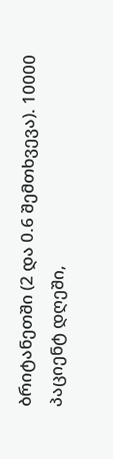ბრიტანეთში (2 და 0.6 შემთხვევა). 10000 პაციენტ დღეში,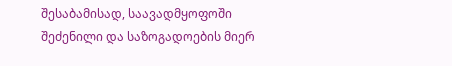შესაბამისად, საავადმყოფოში შეძენილი და საზოგადოების მიერ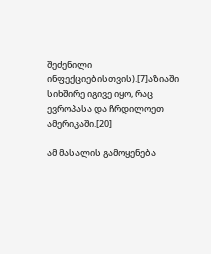შეძენილი ინფექციებისთვის).[7]აზიაში სიხშირე იგივე იყო, რაც ევროპასა და ჩრდილოეთ ამერიკაში.[20]

ამ მასალის გამოყენება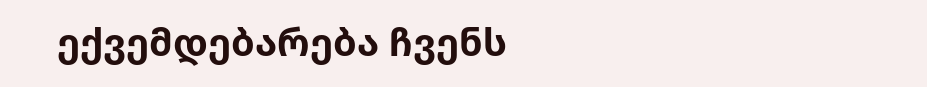ექვემდებარება ჩვენს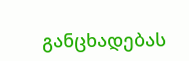განცხადებას